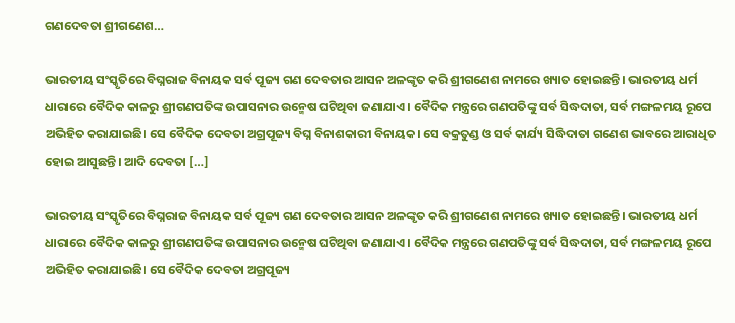ଗଣଦେବତା ଶ୍ରୀଗଣେଶ…

ଭାରତୀୟ ସଂସ୍କୃତିରେ ବିଘ୍ନରାଜ ବିନାୟକ ସର୍ବ ପୂଜ୍ୟ ଗଣ ଦେବତାର ଆସନ ଅଳଙ୍କୃତ କରି ଶ୍ରୀଗଣେଶ ନାମରେ ଖ୍ୟାତ ହୋଇଛନ୍ତି। ଭାରତୀୟ ଧର୍ମ ଧାରାରେ ବୈଦିକ କାଳରୁ ଶ୍ରୀଗଣପତିଙ୍କ ଉପାସନାର ଉନ୍ମେଷ ଘଟିଥିବା ଜଣାଯାଏ। ବୈଦିକ ମନ୍ତ୍ରରେ ଗଣପତିଙ୍କୁ ସର୍ବ ସିଦ୍ଧଦାତା, ସର୍ବ ମଙ୍ଗଳମୟ ରୂପେ ଅଭିହିତ କରାଯାଇଛି। ସେ ବୈଦିକ ଦେବତା ଅଗ୍ରପୂଜ୍ୟ ବିଘ୍ନ ବିନାଶକାରୀ ବିନାୟକ। ସେ ବକ୍ରତୁଣ୍ଡ ଓ ସର୍ବ କାର୍ଯ୍ୟ ସିଦ୍ଧିଦାତା ଗଣେଶ ଭାବରେ ଆରାଧିତ ହୋଇ ଆସୁଛନ୍ତି। ଆଦି ଦେବତା […]

ଭାରତୀୟ ସଂସ୍କୃତିରେ ବିଘ୍ନରାଜ ବିନାୟକ ସର୍ବ ପୂଜ୍ୟ ଗଣ ଦେବତାର ଆସନ ଅଳଙ୍କୃତ କରି ଶ୍ରୀଗଣେଶ ନାମରେ ଖ୍ୟାତ ହୋଇଛନ୍ତି। ଭାରତୀୟ ଧର୍ମ ଧାରାରେ ବୈଦିକ କାଳରୁ ଶ୍ରୀଗଣପତିଙ୍କ ଉପାସନାର ଉନ୍ମେଷ ଘଟିଥିବା ଜଣାଯାଏ। ବୈଦିକ ମନ୍ତ୍ରରେ ଗଣପତିଙ୍କୁ ସର୍ବ ସିଦ୍ଧଦାତା, ସର୍ବ ମଙ୍ଗଳମୟ ରୂପେ ଅଭିହିତ କରାଯାଇଛି। ସେ ବୈଦିକ ଦେବତା ଅଗ୍ରପୂଜ୍ୟ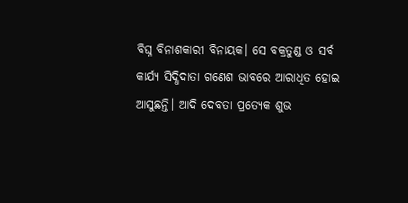ବିଘ୍ନ ବିନାଶକାରୀ ବିନାୟକ। ସେ ବକ୍ରତୁଣ୍ଡ ଓ ସର୍ବ କାର୍ଯ୍ୟ ସିଦ୍ଧିଦାତା ଗଣେଶ ଭାବରେ ଆରାଧିତ ହୋଇ ଆସୁଛନ୍ତି। ଆଦି ଦେବତା ପ୍ରତ୍ୟେକ ଶୁଭ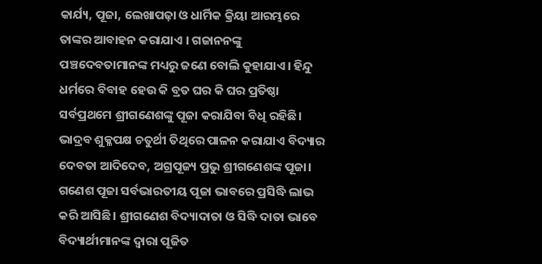କାର୍ଯ୍ୟ, ପୂଜା, ଲେଖାପଢ଼ା ଓ ଧାର୍ମିକ କ୍ରିୟା ଆରମ୍ଭରେ ତାଙ୍କର ଆବାହ‌ନ କରାଯାଏ । ଗଜାନନଙ୍କୁ ପଞ୍ଚଦେବତାମାନଙ୍କ ମଧ୍ୟରୁ ଜଣେ ବୋଲି କୁହାଯାଏ। ହିନ୍ଦୁ ଧର୍ମରେ ବିବାହ ହେଉ କି ବ୍ରତ ଘର କି ଘର ପ୍ରତିଷ୍ଠା ସର୍ବପ୍ରଥମେ ଶ୍ରୀଗଣେଶଙ୍କୁ ପୂଜା କରାଯିବା ବିଧି ରହିଛି। ଭାଦ୍ରବ ଶୁକ୍ଳପକ୍ଷ ଚତୁର୍ଥୀ ତିଥିରେ ପାଳନ କରାଯାଏ ବିଦ୍ୟାର ଦେବତା ଆଦିଦେବ, ଅଗ୍ରପୂଜ୍ୟ ପ୍ରଭୁ ଶ୍ରୀଗଣେଶଙ୍କ ପୂଜା। ଗଣେଶ ପୂଜା ସର୍ବଭାରତୀୟ ପୂଜା ଭାବରେ ପ୍ରସିଦ୍ଧି ଲାଭ କରି ଆସିଛି। ଶ୍ରୀଗଣେଶ ବିଦ୍ୟାଦାତା ଓ ସିଦ୍ଧି ଦାତା ଭାବେ ବିଦ୍ୟାର୍ଥୀମାନଙ୍କ ଦ୍ବାରା ପୂଜିତ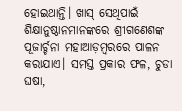ହୋଇଥାନ୍ତି। ଖାସ୍‌ ସେଥିପାଇଁ ଶିକ୍ଷାନୁଷ୍ଠାନମାନଙ୍କରେ ଶ୍ରୀଗଣେଶଙ୍କ ପୂଜାର୍ଚ୍ଚନା ମହାଆଡ଼ମ୍ବରରେ ପାଳନ କରାଯାଏ। ସମସ୍ତ ପ୍ରକାର ଫଳ, ଚୁଡା ଘଷା,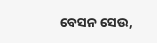ବେସନ ସେଉ,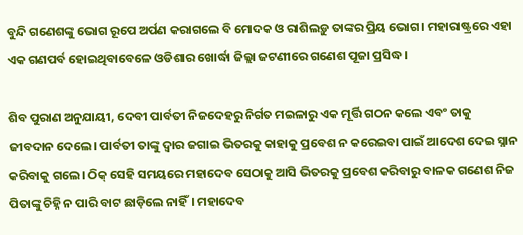ବୁନ୍ଦି ଗଣେଶଙ୍କୁ ଭୋଗ ରୂପେ ଅର୍ପଣ କରାଗଲେ ବି ମୋଦକ ଓ ରାଶିଲଡ଼ୁ ତାଙ୍କର ପ୍ରିୟ ଭୋଗ। ମହାରାଷ୍ଟ୍ରରେ ଏହା ଏକ ଗଣପର୍ବ ହୋଇଥିବାବେଳେ ଓଡିଶାର ଖୋର୍ଦ୍ଧା ଜିଲ୍ଲା ଜଟଣୀରେ ଗଣେଶ ପୂଜା ପ୍ରସିଦ୍ଧ ।

ଶିବ ପୁରାଣ ଅନୁଯାୟୀ, ଦେବୀ ପାର୍ବତୀ ନିଜଦେହରୁ ନିର୍ଗତ ମଇଳାରୁ ଏକ ମୂର୍ତ୍ତି ଗଠନ କଲେ ଏବଂ ତାକୁ ଜୀବଦାନ ଦେଲେ। ପାର୍ବତୀ ତାଙ୍କୁ ଦ୍ୱାର ଜଗାଇ ଭିତରକୁ କାହାକୁ ପ୍ରବେଶ ନ କରେଇବା ପାଇଁ ଆଦେଶ ଦେଇ ସ୍ନାନ କରିବାକୁ ଗଲେ। ଠିକ୍‌ ସେହି ସମୟରେ ମହାଦେବ ସେଠାକୁ ଆସି ଭିତରକୁ ପ୍ରବେଶ କରିବାରୁ ବାଳକ ଗଣେଶ ନିଜ ପିତାଙ୍କୁ ଚିହ୍ନି ନ ପାରି ବାଟ ଛାଡ଼ିଲେ ନାହିଁ। ମହାଦେବ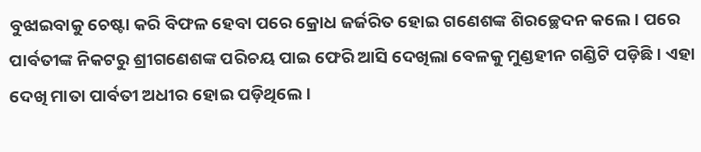ବୁଝାଇବାକୁ ଚେଷ୍ଟା କରି ବିଫଳ ହେବା ପରେ କ୍ରୋଧ ଜର୍ଜରିତ ହୋଇ ଗଣେଶଙ୍କ ଶିରଚ୍ଛେଦନ କଲେ। ପରେ ପାର୍ବତୀଙ୍କ ନିକଟରୁ ଶ୍ରୀଗଣେଶଙ୍କ ପରିଚୟ ପାଇ ଫେରି ଆସି ଦେଖିଲା ବେଳକୁ ମୁଣ୍ଡହୀନ ଗଣ୍ଡିଟି ପଡ଼ିଛି। ଏହା ଦେଖି ମାତା ପାର୍ବତୀ ଅଧୀର ହୋଇ ପଡ଼ିଥିଲେ।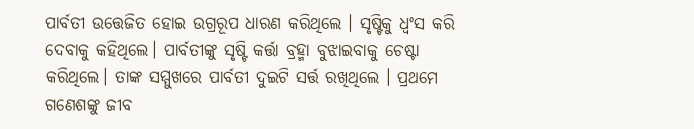ପାର୍ବତୀ ଉତ୍ତେଜିତ ହୋଇ ଉଗ୍ରରୂପ ଧାରଣ କରିଥିଲେ । ସୃଷ୍ଟିକୁ ଧ୍ବଂସ କରି ଦେବାକୁ କହିଥିଲେ। ପାର୍ବତୀଙ୍କୁ ସୃଷ୍ଟି କର୍ତ୍ତା ବ୍ରହ୍ମା ବୁଝାଇବାକୁ ଚେଷ୍ଟା କରିଥିଲେ। ତାଙ୍କ ସମ୍ମୁଖରେ ପାର୍ବତୀ ଦୁଇଟି ସର୍ତ୍ତ ରଖିଥିଲେ । ପ୍ରଥମେ ଗଣେଶଙ୍କୁ ଜୀବ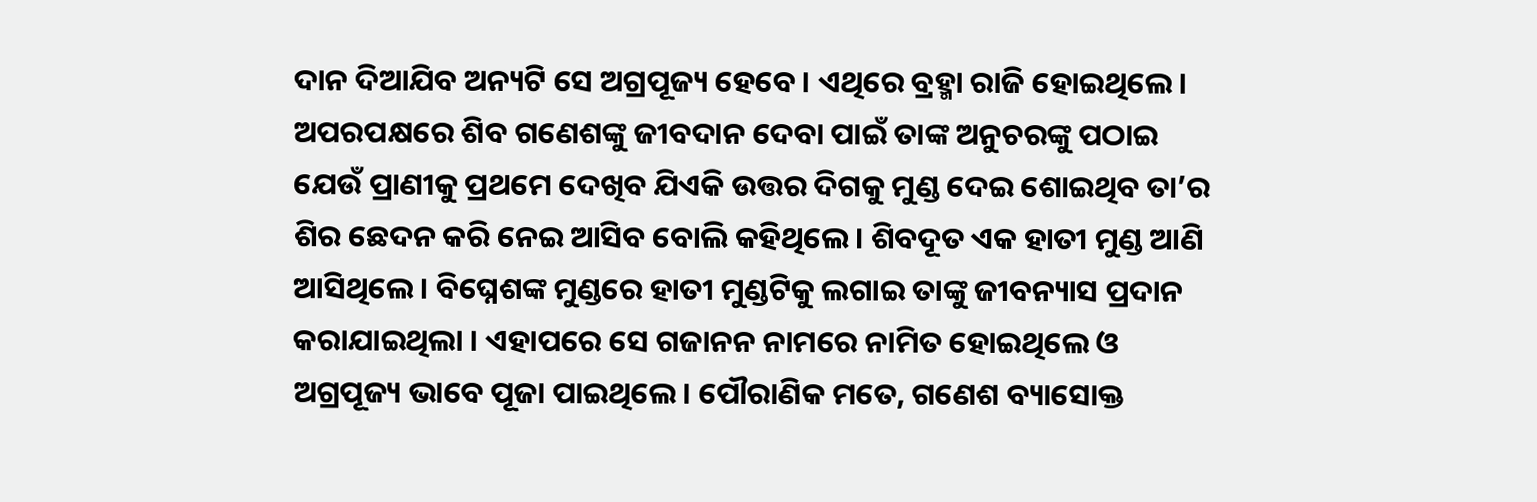ଦାନ ଦିଆଯିବ ଅନ୍ୟଟି ସେ ଅଗ୍ରପୂଜ୍ୟ ହେବେ। ଏଥିରେ ବ୍ରହ୍ମା ରାଜି ହୋଇଥିଲେ। ଅପରପକ୍ଷରେ ଶିବ ଗଣେଶଙ୍କୁ ଜୀବଦାନ ଦେବା ପାଇଁ ତାଙ୍କ ଅନୁଚରଙ୍କୁ ପଠାଇ ଯେଉଁ ପ୍ରାଣୀକୁ ପ୍ରଥମେ ଦେଖିବ ଯିଏକି ଉତ୍ତର ଦିଗକୁ ମୁଣ୍ଡ ଦେଇ ଶୋଇଥିବ ତା’ର ଶିର ଛେଦନ କରି ନେଇ ଆସିବ ବୋଲି କହିଥିଲେ। ଶିବଦୂତ ଏକ ହାତୀ ମୁଣ୍ଡ ଆଣି ଆସିଥିଲେ। ବିଘ୍ନେଶଙ୍କ ମୁଣ୍ଡରେ ହାତୀ ମୁଣ୍ଡଟିକୁ ଲଗାଇ ତାଙ୍କୁ ଜୀବନ୍ୟାସ ପ୍ରଦାନ କରାଯାଇଥିଲା । ଏହାପରେ ସେ ଗଜାନନ ନାମରେ ନାମିତ ହୋଇଥିଲେ ଓ ଅଗ୍ରପୂଜ୍ୟ ଭାବେ ପୂଜା ପାଇଥିଲେ। ପୌରାଣିକ ମତେ, ଗଣେଶ ବ୍ୟାସୋକ୍ତ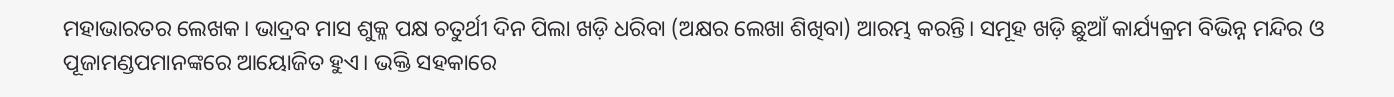ମହାଭାରତର ଲେଖକ। ଭାଦ୍ରବ ମାସ ଶୁକ୍ଳ ପକ୍ଷ ଚତୁର୍ଥୀ ଦିନ ପିଲା ଖଡ଼ି ଧରିବା (ଅକ୍ଷର ଲେଖା ଶିଖିବା) ଆରମ୍ଭ କରନ୍ତି। ସମୂହ ଖଡ଼ି ଛୁଆଁ କାର୍ଯ୍ୟକ୍ରମ ବିଭିନ୍ନ ମନ୍ଦିର ଓ ପୂଜାମଣ୍ଡପମାନଙ୍କରେ ଆୟୋଜିତ ହୁଏ। ଭକ୍ତି ସହକାରେ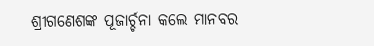ଶ୍ରୀଗଣେଶଙ୍କ ପୂଜାର୍ଚ୍ଚନା କଲେ ମାନବର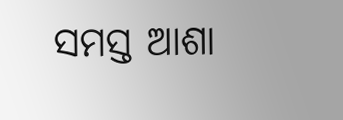ସମସ୍ତ ଆଶା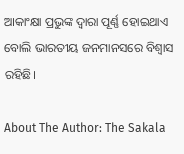ଆକାଂକ୍ଷା ପ୍ରଭୁଙ୍କ ଦ୍ବାରା ପୂର୍ଣ୍ଣ ହୋଇଥାଏ ବୋଲି ଭାରତୀୟ ଜନମାନସରେ ବିଶ୍ବାସ ରହିଛି।

About The Author: The Sakala